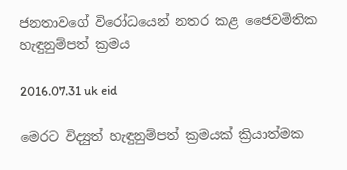ජනතාවගේ විරෝධයෙන් නතර කළ ජෛවමිතික හැඳුනුම්පත් ක්‍රමය

2016.07.31 uk eid

මෙරට විද්‍යුත් හැඳුනුම්පත් ක්‍රමයක් ක්‍රියාත්මක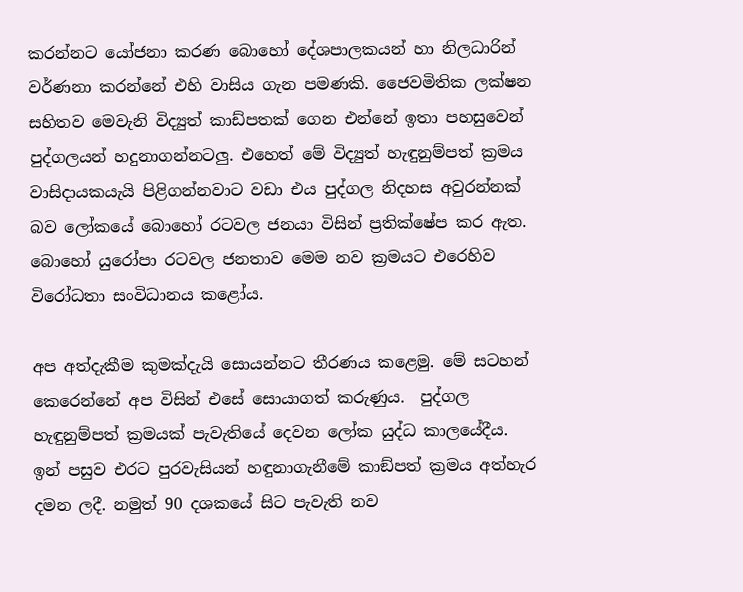කරන්නට යෝජනා කරණ බොහෝ දේශපාලකයන් හා නිලධාරින් වර්ණනා කරන්නේ එහි වාසිය ගැන පමණකි. ජෛවමිතික ලක්ෂන සහිතව මෙවැනි විද්‍යුත් කාඩ්පතක් ගෙන එන්නේ ඉතා පහසුවෙන් පුද්ගලයන් හදුනාගන්නටලු. එහෙත් මේ විද්‍යුත් හැඳුනුම්පත් ක්‍රමය වාසිදායකයැයි පිළිගන්නවාට වඩා එය පුද්ගල නිදහස අවුරන්නක් බව ලෝකයේ බොහෝ රටවල ජනයා විසින් ප්‍රතික්ෂේප කර ඇත. බොහෝ යුරෝපා රටවල ජනතාව මෙම නව ක්‍රමයට එරෙහිව විරෝධතා සංවිධානය කළෝය.

අප අත්දැකීම කුමක්දැයි සොයන්නට තීරණය කළෙමු. මේ සටහන් කෙරෙන්නේ අප විසින් එසේ සොයාගත් කරුණුය.  පුද්ගල හැඳුනුම්පත් ක්‍රමයක් පැවැතියේ දෙවන ලෝක යුද්ධ කාලයේදීය. ඉන් පසුව එරට පුරවැසියන් හඳුනාගැනීමේ කාඞ්පත් ක්‍රමය අත්හැර දමන ලදී. නමුත් 90 දශකයේ සිට පැවැති නව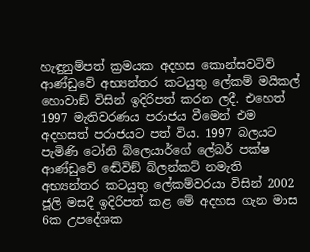හැඳුනුම්පත් ක්‍රමයක අදහස කොන්සවටිව් ආණ්ඩුවේ අභ්‍යන්තර කටයුතු ලේකම් මයිකල් හොවාඞ් විසින් ඉදිරිපත් කරන ලදී. එහෙත් 1997 මැතිවරණය පරාජය වීමෙන් එම අදහසත් පරාජයට පත් විය. 1997 බලයට පැමිණි ටෝනි බ්ලෙයාර්ගේ ලේබර් පක්ෂ ආණ්ඩුවේ ඬේවිඞ් බ්ලන්කට් නමැති අභ්‍යන්තර කටයුතු ලේකම්වරයා විසින් 2002 ජූලි මසදී ඉදිරිපත් කළ මේ අදහස ගැන මාස 6ක උපදේශක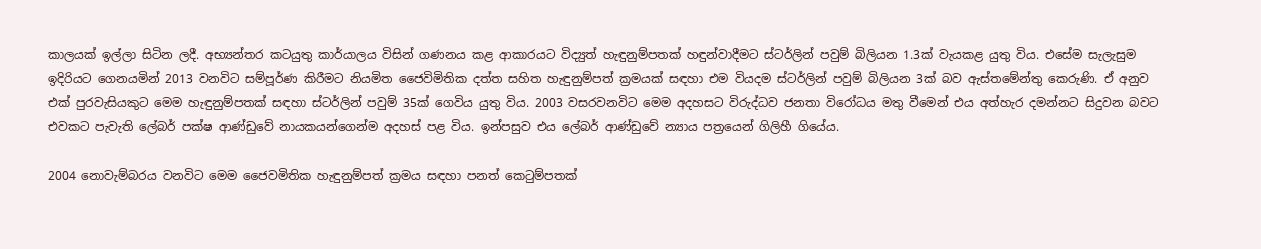කාලයක් ඉල්ලා සිටින ලදී. අභ්‍යන්තර කටයුතු කාර්යාලය විසින් ගණනය කළ ආකාරයට විද්‍යුත් හැඳුනුම්පතක් හඳුන්වාදීමට ස්ටර්ලින් පවුම් බිලියන 1.3ක් වැයකළ යුතු විය. එසේම සැලැසුම ඉදිරියට ගෙනයමින් 2013 වනවිට සම්පූර්ණ කිරීමට නියමිත ජෛවිමිතික දත්ත සහිත හැඳුනුම්පත් ක්‍රමයක් සඳහා එම වියදම ස්ටර්ලින් පවුම් බිලියන 3ක් බව ඇස්තමේන්තු කෙරුණි. ඒ අනුව එක් පුරවැසියකුට මෙම හැඳුනුම්පතක් සඳහා ස්ටර්ලින් පවුම් 35ක් ගෙවිය යුතු විය. 2003 වසරවනවිට මෙම අදහසට විරුද්ධව ජනතා විරෝධය මතු වීමෙන් එය අත්හැර දමන්නට සිදුවන බවට එවකට පැවැති ලේබර් පක්ෂ ආණ්ඩුවේ නායකයන්ගෙන්ම අදහස් පළ විය. ඉන්පසුව එය ලේබර් ආණ්ඩුවේ න්‍යාය පත්‍රයෙන් ගිලිහී ගියේය.

2004 නොවැම්බරය වනවිට මෙම ජෛවමිතික හැඳුනුම්පත් ක්‍රමය සඳහා පනත් කෙටුම්පතක්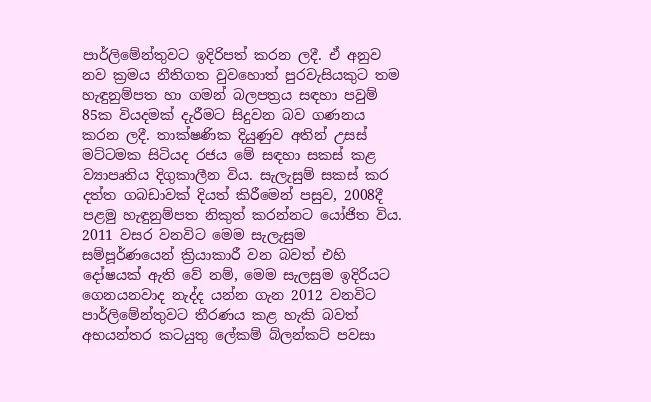පාර්ලිමේන්තුවට ඉදිරිපත් කරන ලදී. ඒ අනුව නව ක්‍රමය නීතිගත වුවහොත් පුරවැසියකුට තම හැඳුනුම්පත හා ගමන් බලපත්‍රය සඳහා පවුම් 85ක වියදමක් දැරීමට සිදුවන බව ගණනය කරන ලදී. තාක්ෂණික දියුණුව අතින් උසස් මට්ටමක සිටියද රජය මේ සඳහා සකස් කළ ව්‍යාපෘතිය දිගුකාලීන විය. සැලැසුම් සකස් කර දත්ත ගබඩාවක් දියත් කිරීමෙන් පසුව, 2008දී පළමු හැඳුනුම්පත නිකුත් කරන්නට යෝජිත විය. 2011 වසර වනවිට මෙම සැලැසුම සම්පූර්ණයෙන් ක්‍රියාකාරී වන බවත් එහි දෝෂයක් ඇති වේ නම්, මෙම සැලසුම ඉදිරියට ගෙනයනවාද නැද්ද යන්න ගැන 2012 වනවිට පාර්ලිමේන්තුවට තීරණය කළ හැකි බවත් අභයන්තර කටයුතු ලේකම් බ්ලන්කට් පවසා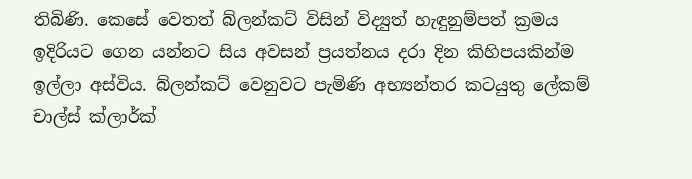තිබිණි. කෙසේ වෙතත් බ්ලන්කට් විසින් විද්‍යුත් හැඳුනුම්පත් ක්‍රමය ඉදිරියට ගෙන යන්නට සිය අවසන් ප්‍රයත්නය දරා දින කිහිපයකින්ම ඉල්ලා අස්විය. බ්ලන්කට් වෙනුවට පැමිණි අභ්‍යන්තර කටයුතු ලේකම් චාල්ස් ක්ලාර්ක්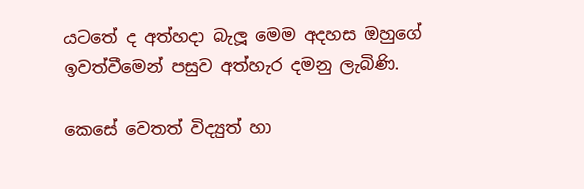යටතේ ද අත්හදා බැලූ මෙම අදහස ඔහුගේ ඉවත්වීමෙන් පසුව අත්හැර දමනු ලැබිණි.

කෙසේ වෙතත් විද්‍යුත් හා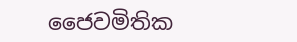ජෛවමිතික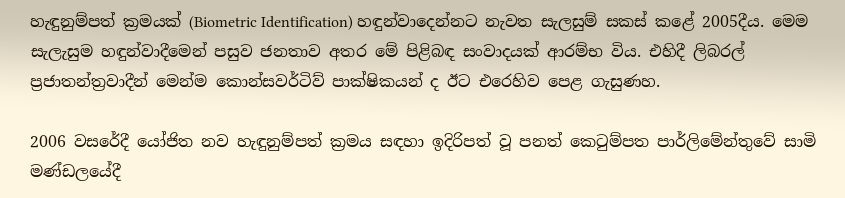හැඳුනුම්පත් ක්‍රමයක් (Biometric Identification) හඳුන්වාදෙන්නට නැවත සැලසුම් සකස් කළේ 2005දීය. මෙම සැලැසුම හඳුන්වාදීමෙන් පසුව ජනතාව අතර මේ පිළිබඳ සංවාදයක් ආරම්භ විය. එහිදී ලිබරල් ප්‍රජාතන්ත්‍රවාදීන් මෙන්ම කොන්සවර්ටිව් පාක්ෂිකයන් ද ඊට එරෙහිව පෙළ ගැසුණහ.

2006 වසරේදී යෝජිත නව හැඳුනුම්පත් ක්‍රමය සඳහා ඉදිරිපත් වූ පනත් කෙටුම්පත පාර්ලිමේන්තුවේ සාමි මණ්ඩලයේදී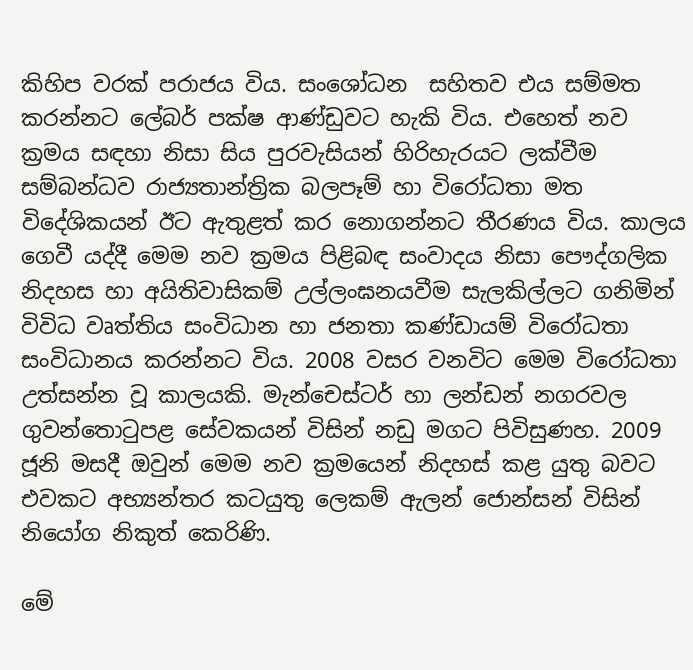කිහිප වරක් පරාජය විය. සංශෝධන  සහිතව එය සම්මත කරන්නට ලේබර් පක්ෂ ආණ්ඩුවට හැකි විය. එහෙත් නව ක්‍රමය සඳහා නිසා සිය පුරවැසියන් හිරිහැරයට ලක්වීම සම්බන්ධව රාජ්‍යතාන්ත්‍රික බලපෑම් හා විරෝධතා මත විදේශිකයන් ඊට ඇතුළත් කර නොගන්නට තීරණය විය. කාලය ගෙවී යද්දී මෙම නව ක්‍රමය පිළිබඳ සංවාදය නිසා පෞද්ගලික නිදහස හා අයිතිවාසිකම් උල්ලංඝනයවීම සැලකිල්ලට ගනිමින් විවිධ වෘත්තිය සංවිධාන හා ජනතා කණ්ඩායම් විරෝධතා සංවිධානය කරන්නට විය. 2008 වසර වනවිට මෙම විරෝධතා උත්සන්න වූ කාලයකි. මැන්චෙස්ටර් හා ලන්ඩන් නගරවල ගුවන්තොටුපළ සේවකයන් විසින් නඩු මගට පිවිසුණහ. 2009 ජූනි මසදී ඔවුන් මෙම නව ක්‍රමයෙන් නිදහස් කළ යුතු බවට එවකට අභ්‍යන්තර කටයුතු ලෙකම් ඇලන් ජොන්සන් විසින් නියෝග නිකුත් කෙරිණි.

මේ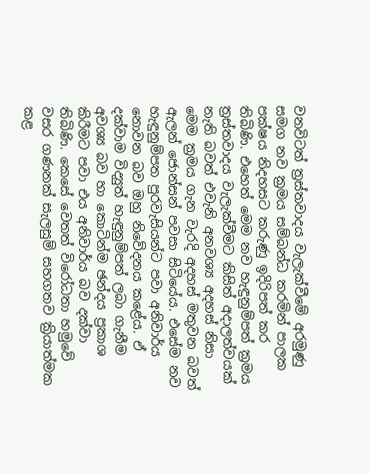වනවිටත් ත්‍රස්තවාදය වැලැක්වීමේ අරමුණු සමග නව ක්‍රමය සම්බන්ධ කරමින් පාලක පක්ෂය නිදහසට කරුණු ඉදිරිපත් කර තිබිණි. එහෙත් මෙම නව හැඳුනුම්පත් ක්‍රමය ත්‍රස්තවාදය වැලැක්වීමට කිසිත් අදාලත්වයක් නැති බවත් එවැනි අනවශ්‍ය අදහස් නිසා මෙම ක්‍රමය ගැන වැරදි අදහස් මතුවන බවත් ඇලන් ජොන්සන් පවසා සිටියේය. එසේම නව හැඳුනුම්පත පුරවැසියන්ට පවා අනිවාර්ය නොවන බව ඔහු නිවේදනය කළේය. ඒ දක්වාම විද්‍යුත් හැඳුනුම්පත් ලබා ගැනීම අවශ්‍ය බව හා කොටින්ම ඡන්දය ප්‍රකාශ කිරීමට පවා එය අනිවාර්ය බව දක්වා තිබිණි. කෙසේ වෙතත් විරෝධතා හමුවේ වසර ගණනක් සැලසුම් සහගතව ක්‍රියාත්මක කළ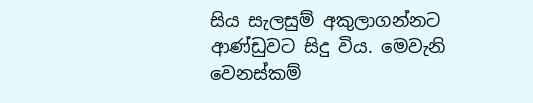සිය සැලසුම් අකුලාගන්නට ආණ්ඩුවට සිදු විය. මෙවැනි වෙනස්කම්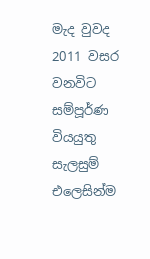මැද වුවද 2011 වසර වනවිට සම්පූර්ණ වියයුතු සැලසුම් එලෙසින්ම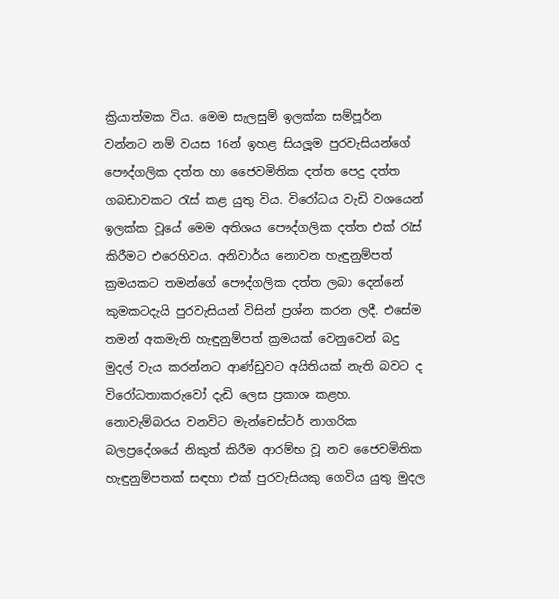ක්‍රියාත්මක විය. මෙම සැලසුම් ඉලක්ක සම්පූර්න වන්නට නම් වයස 16න් ඉහළ සියලූම පුරවැසියන්ගේ පෞද්ගලික දත්ත හා ජෛවමිතික දත්ත පෙදු දත්ත ගබඩාවකට රැස් කළ යුතු විය. විරෝධය වැඩි වශයෙන් ඉලක්ක වූයේ මෙම අතිශය පෞද්ගලික දත්ත එක් රැස් කිරීමට එරෙහිවය. අනිවාර්ය නොවන හැඳුනුම්පත් ක්‍රමයකට තමන්ගේ පෞද්ගලික දත්ත ලබා දෙන්නේ කුමකටදැයි පුරවැසියන් විසින් ප්‍රශ්න කරන ලදී. එසේම තමන් අකමැති හැඳුනුම්පත් ක්‍රමයක් වෙනුවෙන් බදු මුදල් වැය කරන්නට ආණ්ඩුවට අයිතියක් නැති බවට ද විරෝධතාකරුවෝ දැඩි ලෙස ප්‍රකාශ කළහ. නොවැම්බරය වනවිට මැන්චෙස්ටර් නාගරික බලප්‍රදේශයේ නිකුත් කිරීම ආරම්භ වූ නව ජෛවමිතික හැඳුනුම්පතක් සඳහා එක් පුරවැසියකු ගෙවිය යුතු මුදල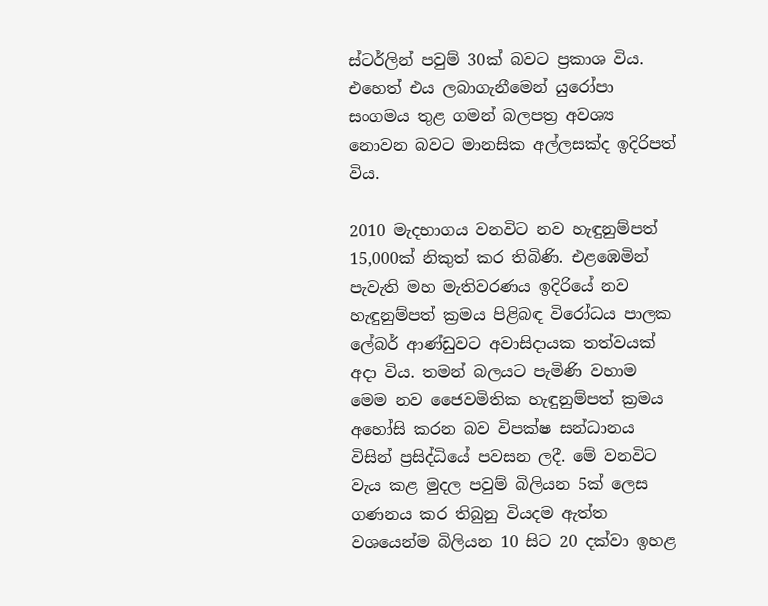ස්ටර්ලින් පවුම් 30ක් බවට ප්‍රකාශ විය. එහෙත් එය ලබාගැනීමෙන් යුරෝපා සංගමය තුළ ගමන් බලපත්‍ර අවශ්‍ය නොවන බවට මානසික අල්ලසක්ද ඉදිරිපත් විය.

2010 මැදභාගය වනවිට නව හැඳුනුම්පත් 15,000ක් නිකුත් කර තිබිණි. එළඹෙමින් පැවැති මහ මැතිවරණය ඉදිරියේ නව හැඳුනුම්පත් ක්‍රමය පිළිබඳ විරෝධය පාලක ලේබර් ආණ්ඩුවට අවාසිදායක තත්වයක් අදා විය. තමන් බලයට පැමිණි වහාම මෙම නව ජෛවමිතික හැඳුනුම්පත් ක්‍රමය අහෝසි කරන බව විපක්ෂ සන්ධානය විසින් ප්‍රසිද්ධියේ පවසන ලදී. මේ වනවිට වැය කළ මුදල පවුම් බිලියන 5ක් ලෙස ගණනය කර තිබුනු වියදම ඇත්ත වශයෙන්ම බිලියන 10 සිට 20 දක්වා ඉහළ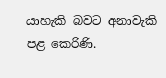යාහැකි බවට අනාවැකි පළ කෙරිණි.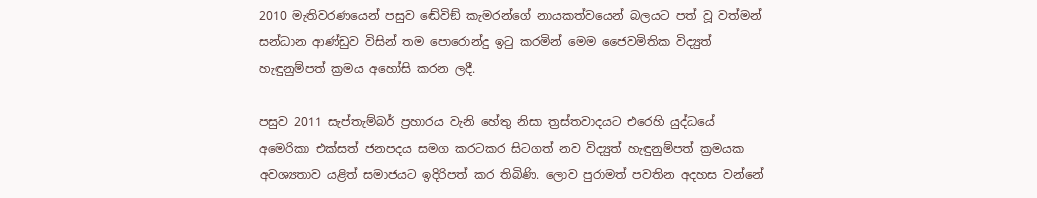2010 මැතිවරණයෙන් පසුව ඬේවිඞ් කැමරන්ගේ නායකත්වයෙන් බලයට පත් වූ වත්මන් සන්ධාන ආණ්ඩුව විසින් තම පොරොන්දු ඉටු කරමින් මෙම ජෛවමිතික විද්‍යුත් හැඳුනුම්පත් ක්‍රමය අහෝසි කරන ලදී.

පසුව 2011 සැප්තැම්බර් ප්‍රහාරය වැනි හේතු නිසා ත්‍රස්තවාදයට එරෙහි යුද්ධයේ අමෙරිකා එක්සත් ජනපදය සමග කරටකර සිටගත් නව විද්‍යුත් හැඳුනුම්පත් ක්‍රමයක අවශ්‍යතාව යළිත් සමාජයට ඉදිරිපත් කර තිබිණි. ලොව පුරාමත් පවතින අදහස වන්නේ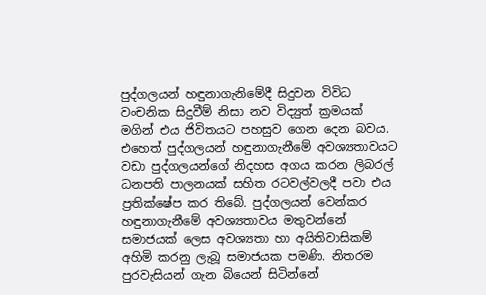පුද්ගලයන් හඳුනාගැනිමේදී සිදුවන විවිධ වංචනික සිදුවීම් නිසා නව විද්‍යුත් ක්‍රමයක් මගින් එය ජිවිතයට පහසුව ගෙන දෙන බවය. එහෙත් පුද්ගලයන් හඳුනාගැනීමේ අවශ්‍යතාවයට වඩා පුද්ගලයන්ගේ නිදහස අගය කරන ලිබරල් ධනපති පාලනයක් සහිත රටවල්වලදී පවා එය ප්‍රතික්ෂේප කර තිබේ. පුද්ගලයන් වෙන්කර හඳුනාගැනීමේ අවශ්‍යතාවය මතුවන්නේ සමාජයක් ලෙස අවශ්‍යතා හා අයිතිවාසිකම් අහිමි කරනු ලැබූ සමාජයක පමණි. නිතරම පුරවැසියන් ගැන බියෙන් සිටින්නේ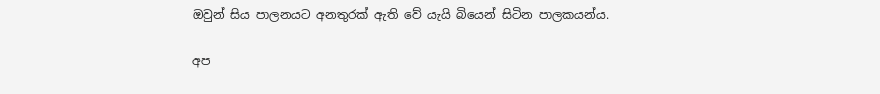ඔවුන් සිය පාලනයට අනතුරක් ඇති වේ යැයි බියෙන් සිටින පාලකයන්ය.

අප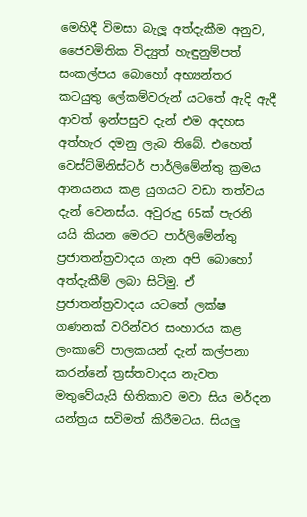මෙහිදී විමසා බැලූ අත්දැකීම අනුව, ජෛවමිතික විද්‍යුත් හැඳුනුම්පත් සංකල්පය බොහෝ අභ්‍යන්තර කටයුතු ලේකම්වරුන් යටතේ ඇදි ඇදී ආවත් ඉන්පසුව දැන් එම අදහස අත්හැර දමනු ලැබ තිබේ. එහෙත් වෙස්ට්මිනිස්ටර් පාර්ලිමේන්තු ක්‍රමය ආනයනය කළ යුගයට වඩා තත්වය දැන් වෙනස්ය. අවුරුදු 65ක් පැරනි යයි කියන මෙරට පාර්ලිමේන්තු ප්‍රජාතන්ත්‍රවාදය ගැන අපි බොහෝ අත්දැකීම් ලබා සිටිමු. ඒ ප්‍රජාතන්ත්‍රවාදය යටතේ ලක්ෂ ගණනක් වරින්වර සංහාරය කළ ලංකාවේ පාලකයන් දැන් කල්පනා කරන්නේ ත්‍රස්තවාදය නැවත මතුවේයැයි භිතිකාව මවා සිය මර්දන යන්ත්‍රය සවිමත් කිරීමටය. සියලු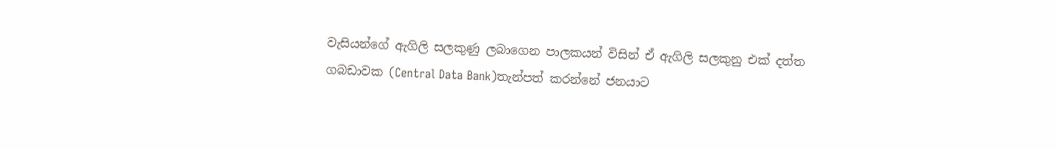වැසියන්ගේ ඇගිලි සලකුණු ලබාගෙන පාලකයන් විසින් ඒ ඇගිලි සලකුනු එක් දත්ත ගබඩාවක (Central Data Bank)තැන්පත් කරන්නේ ජනයාට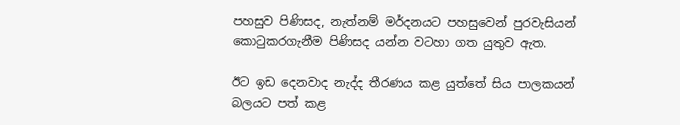පහසුව පිණිසද, නැත්නම් මර්දනයට පහසුවෙන් පුරවැසියන් කොටුකරගැනීම පිණිසද යන්න වටහා ගත යුතුව ඇත.

ඊට ඉඩ දෙනවාද නැද්ද තීරණය කළ යුත්තේ සිය පාලකයන් බලයට පත් කළ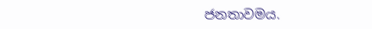ජනතාවමය.